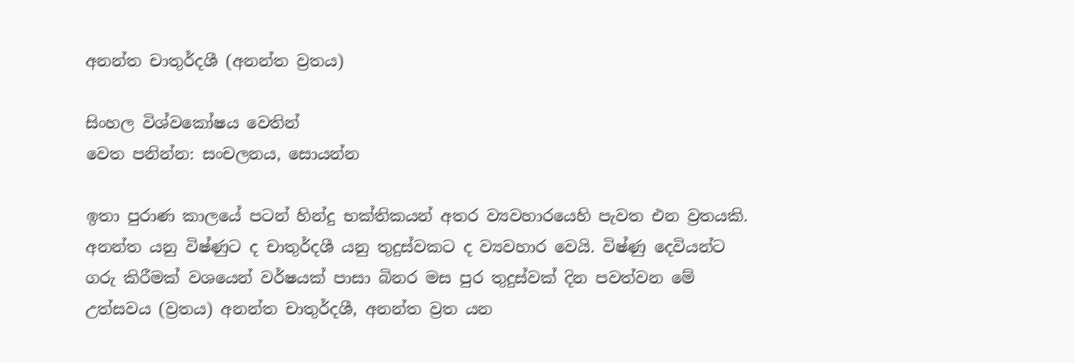අනන්ත චාතුර්දශී (අනන්ත ව්‍රතය)

සිංහල විශ්වකෝෂය වෙතින්
වෙත පනින්න: සංචලනය, සොයන්න

ඉතා පුරාණ කාලයේ පටන් හින්දු භක්තිකයන් අතර ව්‍යවහාරයෙහි පැවත එන ව්‍රතයකි. අනන්ත යනු විෂ්ණුට ද චාතුර්දශී යනු තුදුස්වකට ද ව්‍යවහාර වෙයි. විෂ්ණු දෙවියන්ට ගරු කිරීමක් වශයෙන් වර්ෂයක් පාසා බිනර මස පුර තුදුස්වක් දින පවත්වන මේ උත්සවය (ව්‍රතය) අනන්ත චාතුර්දශී, අනන්ත ව්‍රත යන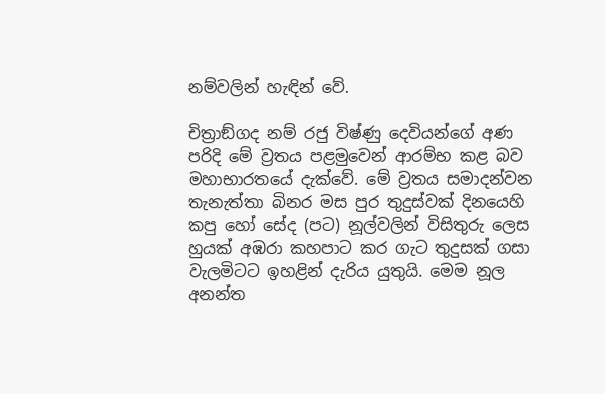නම්වලින් හැඳින් වේ.

චිත්‍රාඞ්ගද නම් රජු විෂ්ණු දෙවියන්ගේ අණ පරිදි මේ ව්‍රතය පළමුවෙන් ආරම්භ කළ බව මහාභාරතයේ දැක්වේ. මේ ව්‍රතය සමාදන්වන තැනැත්තා බිනර මස පුර තුදුස්වක් දිනයෙහි කපු හෝ සේද (පට) නූල්වලින් විසිතුරු ලෙස හුයක් අඹරා කහපාට කර ගැට තුදුසක් ගසා වැලමිටට ඉහළින් දැරිය යුතුයි. මෙම නූල අනන්ත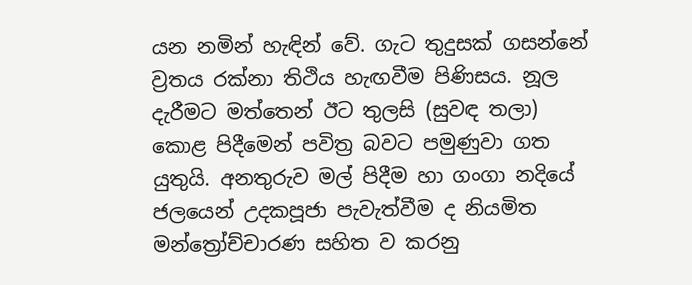යන නමින් හැඳින් වේ. ගැට තුදුසක් ගසන්නේ ව්‍රතය රක්නා තිථිය හැඟවීම පිණිසය. නූල දැරීමට මත්තෙන් ඊට තුලසි (සුවඳ තලා) කොළ පිදීමෙන් පවිත්‍ර බවට පමුණුවා ගත යුතුයි. අනතුරුව මල් පිදීම හා ගංගා නදියේ ජලයෙන් උදකපූජා පැවැත්වීම ද නියමිත මන්ත්‍රෝච්චාරණ සහිත ව කරනු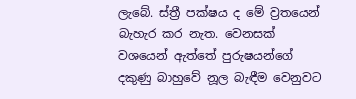ලැබේ. ස්ත්‍රී පක්ෂය ද මේ ව්‍රතයෙන් බැහැර කර නැත. වෙනසක් වශයෙන් ඇත්තේ පුරුෂයන්ගේ දකුණු බාහුවේ නූල බැඳීම වෙනුවට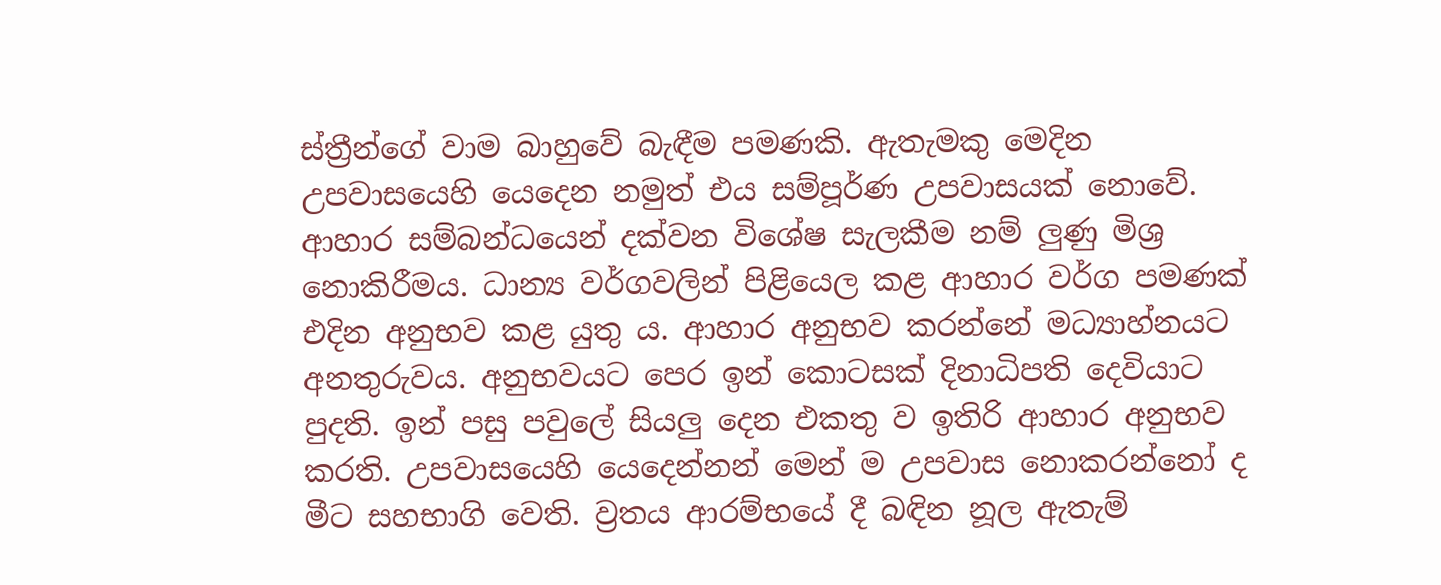ස්ත්‍රීන්ගේ වාම බාහුවේ බැඳීම පමණකි. ඇතැමකු මෙදින උපවාසයෙහි යෙදෙන නමුත් එය සම්පූර්ණ උපවාසයක් නොවේ. ආහාර සම්බන්ධයෙන් දක්වන විශේෂ සැලකීම නම් ලුණු මිශ්‍ර නොකිරීමය. ධාන්‍ය වර්ගවලින් පිළියෙල කළ ආහාර වර්ග පමණක් එදින අනුභව කළ යුතු ය. ආහාර අනුභව කරන්නේ මධ්‍යාහ්නයට අනතුරුවය. අනුභවයට පෙර ඉන් කොටසක් දිනාධිපති දෙවියාට පුදති. ඉන් පසු පවුලේ සියලු දෙන එකතු ව ඉතිරි ආහාර අනුභව කරති. උපවාසයෙහි යෙදෙන්නන් මෙන් ම උපවාස නොකරන්නෝ ද මීට සහභාගි වෙති. ව්‍රතය ආරම්භයේ දී බඳින නූල ඇතැම්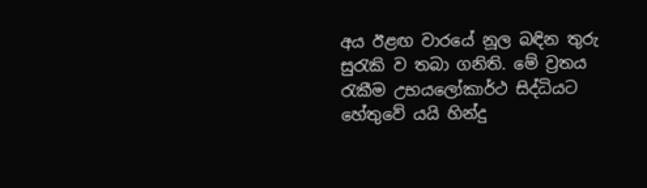අය ඊළඟ වාරයේ නූල බඳින තුරු සුරැකි ව තබා ගනිති. මේ ව්‍රතය රැකීම උභයලෝකාර්ථ සිද්ධියට හේතුවේ යයි හින්දු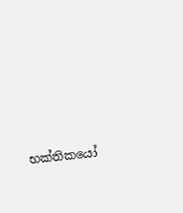භක්තිකයෝ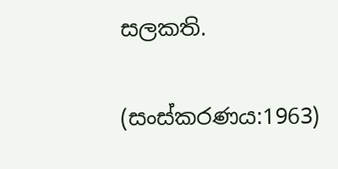සලකති.

(සංස්කරණය:1963)